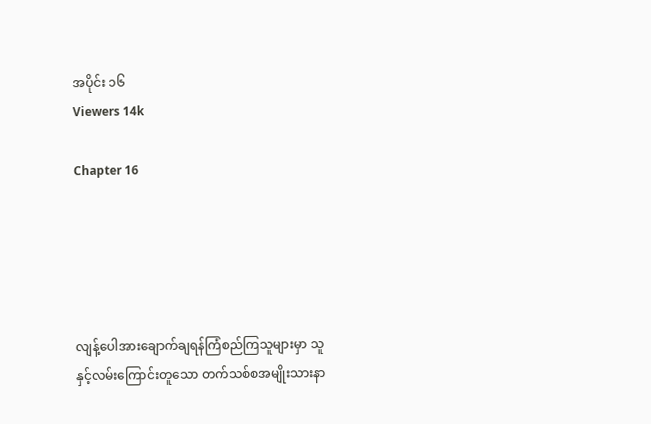အပိုင်း ၁၆
Viewers 14k

Chapter 16





လျန့်ပေါအားချောက်ချရန်ကြံစည်ကြသူများမှာ သူနှင့်လမ်းကြောင်းတူသော တက်သစ်စအမျိုးသားနာ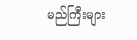မည်ကြီးများ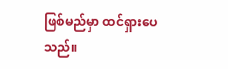ဖြစ်မည်မှာ ထင်ရှားပေသည်။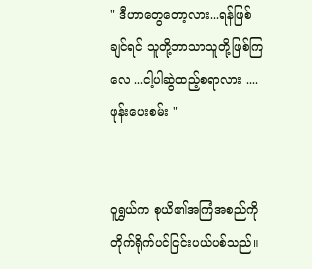" ဒီဟာတွေတော့လား...ရန်ဖြစ်ချင်ရင် သူတို့ဘာသာသူတို့ဖြစ်ကြလေ ...ငါ့ပါဆွဲထည့်စရာလား .... ဖုန်းပေးစမ်း "


ဝူရွှယ်က စုယိ၏အကြံအစည်ကို တိုက်ရိုက်ပင်ငြင်းပယ်ပစ်သည်။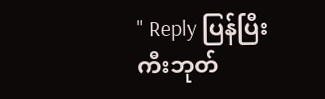" Reply ပြန်ပြီး ကီးဘုတ်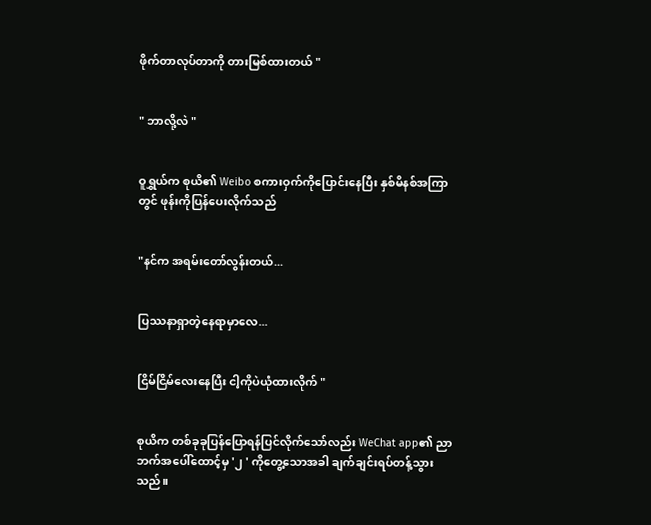ဖိုက်တာလုပ်တာကို တားမြစ်ထားတယ် "


" ဘာလို့လဲ "


ဝူရွှယ်က စုယိ၏ Weibo စကားဝှက်ကိုပြောင်းနေပြီး နှစ်မိနစ်အကြာတွင် ဖုန်းကိုပြန်ပေးလိုက်သည်


"နင်က အရမ်းတော်လွန်းတယ်...


ပြဿနာရှာ‌တဲ့နေရာမှာလေ...


ငြိမ်ငြိမ်လေးနေပြီး ငါ့ကိုပဲယုံထားလိုက် "


စုယိက တစ်ခုခုပြန်ပြောရန်ပြင်လိုက်သော်လည်း WeChat app၏ ညာဘက်အပေါ်ထောင့်မှ '၂ ' ကိုတွေ့သောအခါ ချက်ချင်းရပ်တန့်သွားသည်။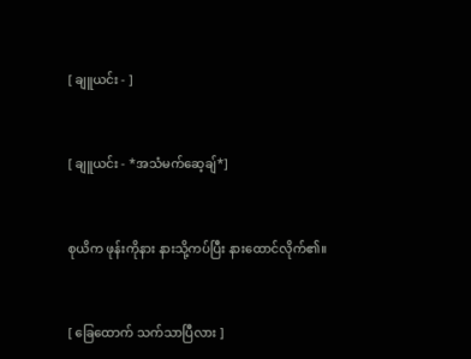[ ချူယင်း - ]


[ ချူယင်း - *အသံမက်ဆေ့ချ်*]


စုယိက ဖုန်းကိုနား နားသို့ကပ်ပြီး နားထောင်လိုက်၏။


[ ခြေထောက် သက်သာပြီလား ]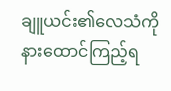ချူယင်း၏လေသံကိုနားထောင်ကြည့်ရ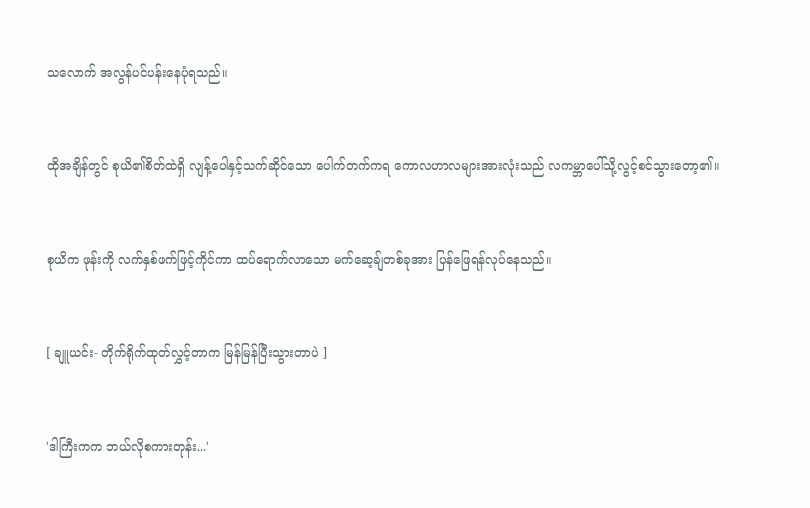သလောက် အလွန်ပင်ပန်းနေပုံရသည်။


ထိုအချိန်တွင် စုယိ၏စိတ်ထဲရှိ လျန့်ပေါနှင့်သက်ဆိုင်သော ပေါက်တက်ကရ ကောလဟာလများအားလုံးသည် လကမ္ဘာပေါ်သို့လွင့်စင်သွားတော့၏။


စုယိက ဖုန်းကို လက်နှစ်ဖက်ဖြင့်ကိုင်ကာ ထပ်ရောက်လာသော မက်ဆေ့ချ်တစ်ခုအား ပြန်ဖြေရန်လုပ်နေသည်။


[ ချူယင်း- တိုက်ရိုက်ထုတ်လွှင့်တာက မြန်မြန်ပြီးသွားတာပဲ ]


'ဒါကြီးကက ဘယ်လိုစကားတုန်း...'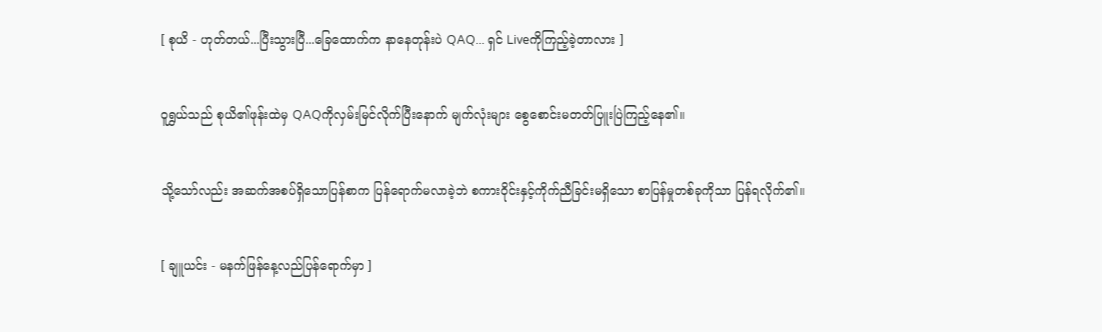[ စုယိ - ဟုတ်တယ်...ပြီးသွားပြီ...ခြေထောက်က နာနေတုန်းပဲ QAQ... ရှင် Liveကိုကြည့်ခဲ့တာလား ]


ဝူရွှယ်သည် စုယိ၏ဖုန်းထဲမှ QAQကိုလှမ်းမြင်လိုက်ပြီးနောက် မျက်လုံးများ စွေစောင်းမတတ်ပြူးပြဲကြည့်နေ၏။


သို့သော်လည်း အဆက်အစပ်ရှိသောပြန်စာက ပြန်ရောက်မလာခဲ့ဘဲ စကားဝိုင်းနှင့်ကိုက်ညီခြင်းမရှိသော စာပြန်မှုတစ်ခုကိုသာ ပြန်ရလိုက်၏။


[ ချူယင်း - မနက်ဖြန်နေ့လည်ပြန်ရောက်မှာ ]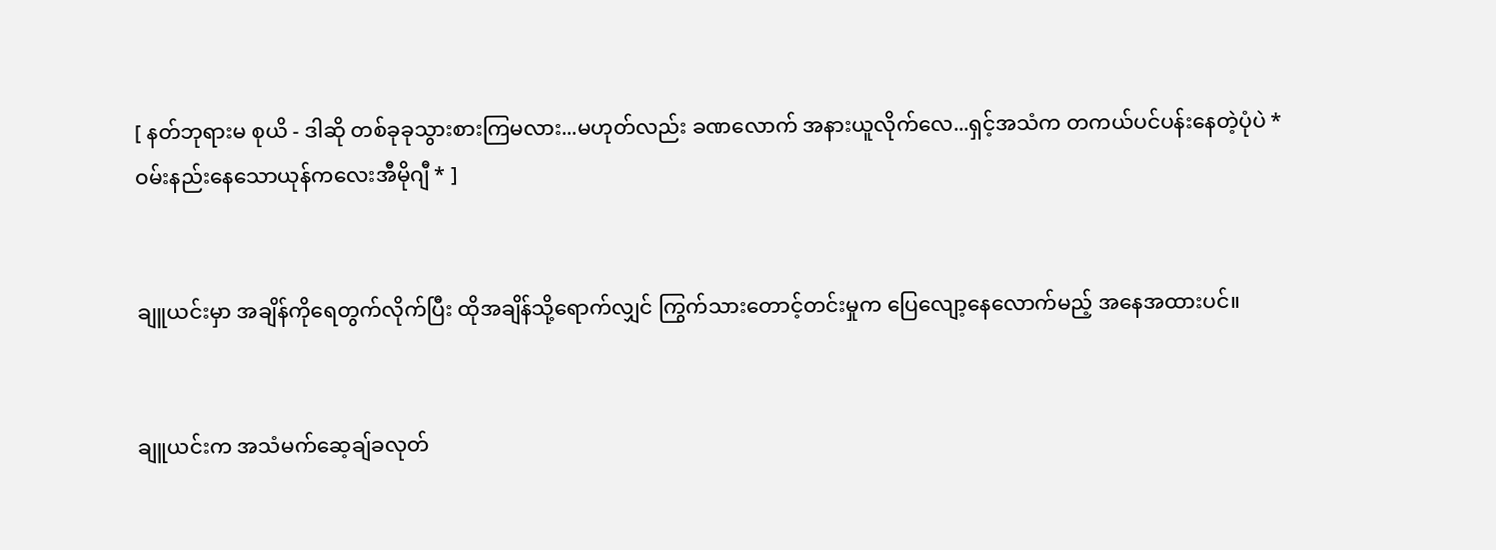[ နတ်ဘုရားမ စုယိ - ဒါဆို တစ်ခုခုသွားစားကြမလား...မဟုတ်လည်း ခဏလောက် အနားယူလိုက်လေ...ရှင့်အသံက တကယ်ပင်ပန်းနေတဲ့ပုံပဲ *ဝမ်းနည်းနေသောယုန်ကလေးအီမိုဂျီ * ]


ချူယင်းမှာ အချိန်ကိုရေတွက်လိုက်ပြီး ထိုအချိန်သို့ရောက်လျှင် ကြွက်သားတောင့်တင်းမှုက ပြေလျော့နေလောက်မည့် အနေအထားပင်။


ချူယင်းက အသံမက်ဆေ့ချ်ခလုတ်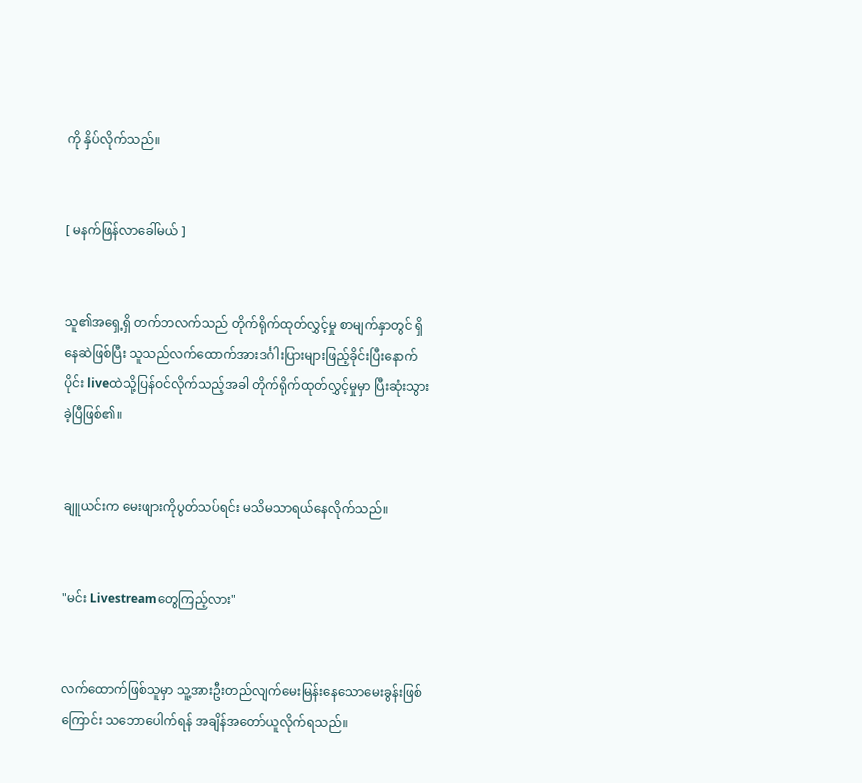ကို နှိပ်လိုက်သည်။


[ မနက်ဖြန်လာခေါ်မယ် ]


သူ၏အရှေ့ရှိ တက်ဘလက်သည် တိုက်ရိုက်ထုတ်လွှင့်မှု စာမျက်နှာတွင် ရှိနေဆဲဖြစ်ပြီး သူသည်လက်ထောက်အားဒင်္ဂါးပြားများဖြည့်ခိုင်းပြီးနောက်ပိုင်း liveထဲသို့ပြန်ဝင်လိုက်သည့်အခါ တိုက်ရိုက်ထုတ်လွှင့်မှုမှာ ပြီးဆုံးသွားခဲ့ပြီဖြစ်၏။


ချူယင်းက မေးဖျားကိုပွတ်သပ်ရင်း မသိမသာရယ်နေလိုက်သည်။


"မင်း Livestreamတွေကြည့်လား"


လက်ထောက်ဖြစ်သူမှာ သူ့အားဦးတည်လျက်မေးမြန်းနေသောမေးခွန်းဖြစ်ကြောင်း သဘောပေါက်ရန် အချိန်အတော်ယူလိုက်ရသည်။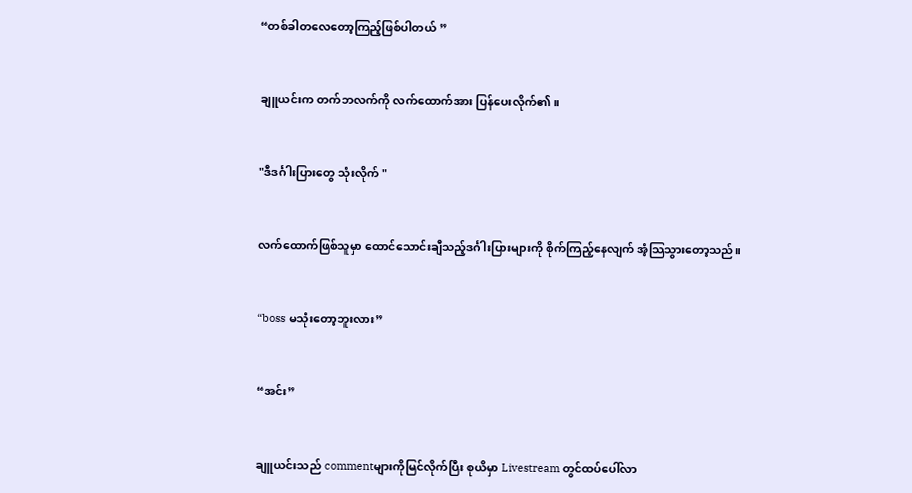“တစ်ခါတလေတော့ကြည့်ဖြစ်ပါတယ် ”


ချူယင်းက တက်ဘလက်ကို လက်ထောက်အား ပြန်ပေးလိုက်၏။


"ဒီဒင်္ဂါးပြားတွေ သုံးလိုက် "


လက်ထောက်ဖြစ်သူမှာ ထောင်သောင်းချီသည့်ဒင်္ဂါးပြားများကို စိုက်ကြည့်နေလျက် အံ့သြသွားတော့သည်။


“boss မသုံးတော့ဘူးလား”


“အင်း”


ချူယင်းသည် commentများကိုမြင်လိုက်ပြီး စုယိမှာ Livestream တွင်ထပ်ပေါ်လာ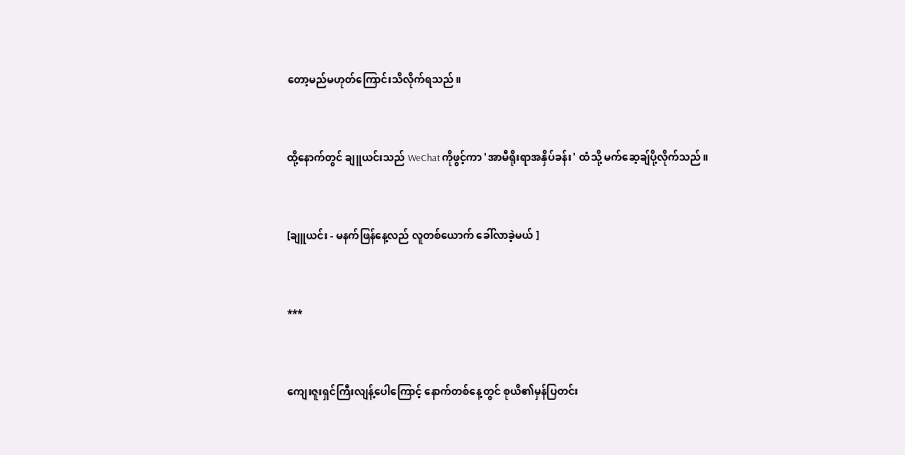တော့မည်မဟုတ်ကြောင်းသိလိုက်ရသည်။


ထို့နောက်တွင် ချူယင်းသည် WeChat ကိုဖွင့်ကာ 'အာမီရိုးရာအနှိပ်ခန်း' ထံသို့ မက်ဆေ့ချ်ပို့လိုက်သည်။


[ချူယင်း - မနက်ဖြန်နေ့လည် လူတစ်ယောက် ခေါ်လာခဲ့မယ် ]


***


ကျေးဇူးရှင်ကြီးလျန့်ပေါကြောင့် နောက်တစ်နေ့တွင် စုယိ၏မှန်ပြတင်း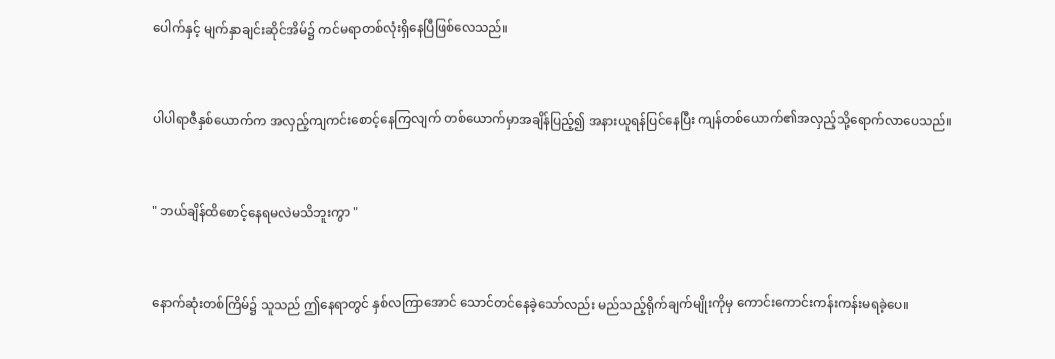ပေါက်နှင့် မျက်နှာချင်းဆိုင်အိမ်၌ ကင်မရာတစ်လုံးရှိနေပြီဖြစ်လေသည်။


ပါပါရာဇီနှစ်ယောက်က အလှည့်ကျကင်းစောင့်နေကြလျက် တစ်ယောက်မှာအချိန်ပြည့်၍ အနားယူရန်ပြင်နေပြီး ကျန်တစ်ယောက်၏အလှည့်သို့ရောက်လာပေသည်။


" ဘယ်ချိန်ထိစောင့်နေရမလဲမသိဘူးကွာ "


နောက်ဆုံးတစ်ကြိမ်၌ သူသည် ဤနေရာတွင် နှစ်လကြာအောင် သောင်တင်နေခဲ့သော်လည်း မည်သည့်ရိုက်ချက်မျိုးကိုမှ ကောင်းကောင်းကန်းကန်းမရခဲ့ပေ။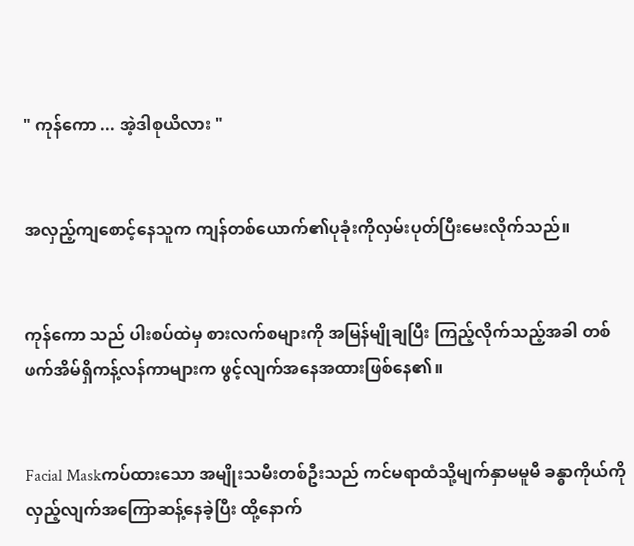" ကုန်ကော ... အဲ့ဒါစုယိလား "


အလှည့်ကျစောင့်နေသူက ကျန်တစ်ယောက်၏ပုခုံးကိုလှမ်းပုတ်ပြီးမေးလိုက်သည်။


ကုန်ကော သည် ပါးစပ်ထဲမှ စားလက်စများကို အမြန်မျိုချပြီး ကြည့်လိုက်သည့်အခါ တစ်ဖက်အိမ်ရှိကန့်လန်ကာများက ဖွင့်လျက်အနေအထားဖြစ်နေ၏။


Facial Maskကပ်ထားသော အမျိုးသမီးတစ်ဦးသည် ကင်မရာထံသို့မျက်နှာမမူမီ ခန္ဓာကိုယ်ကိုလှည့်လျက်အကြောဆန့်နေခဲ့ပြီး ထို့နောက်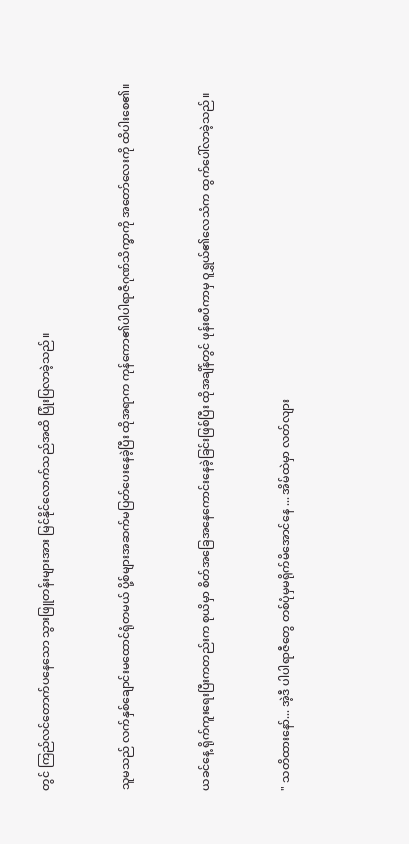တွင် ကြည်လင်တောက်ပနေသော သွားဖြူတန်းများအား မြင်နိုင်လောက်သည်အထိ ပြုံးပြလာခဲ့သည်။


သူမသည် လက်နှစ်ချောင်းမထောင်ရုံတမယ် ပို့စ်များအဆက်မပြတ်ပေးနေခဲ့ပြီး ထိုအရာက ကုန်ကော၏ပါပါရာဇီဂုဏ်သိက္ခာကို အတော်လေးကို ထိပါးစေ၏။


ယခင်နေ့ ရိုက်ကူးရေးပြီးကတည်းက စုယိမှာ စိတ်အခြေအနေကောင်းနေခဲ့ခြင်းဖြစ်ပြီး ထိုအချိန်တွင် ဖုန်းစပီကာမှ ဝူရွှယ်၏လေသံက ထွက်ပေါ်လာခဲ့သည်။


" သတိထားနော်... အဲ့ဒီ ပါပါရာဇီတွေ တစ်ပုံမှမရိုက်မိအောင်နေ ... အိမ်ထဲမှာ လတ်လျား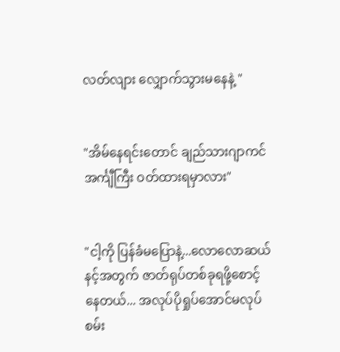လတ်လျား လျှောက်သွားမနေနဲ့ "


"အိမ်နေရင်းတောင် ချည်သားဂျာကင်အင်္ကျီကြီး ဝတ်ထားရမှာလား"


"ငါ့ကို ပြန်ခံမပြောနဲ့...လောလောဆယ် နင့်အတွက် ဇာတ်ရုပ်တစ်ခုရဖို့စောင့်နေတယ်... အလုပ်ပိုရှုပ်အောင်မလုပ်စမ်း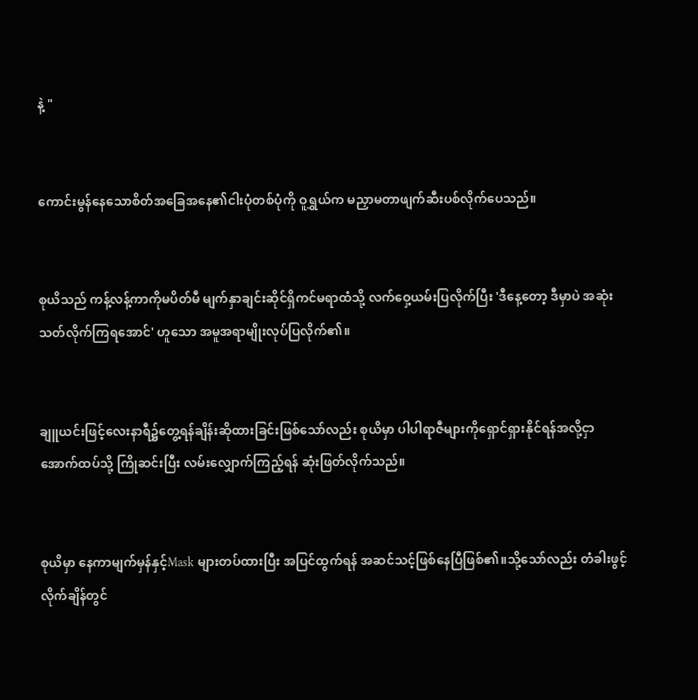နဲ့ "


ကောင်းမွန်နေသောစိတ်အခြေအနေ၏ငါးပုံတစ်ပုံကို ဝူရွှယ်က မညှာမတာဖျက်ဆီးပစ်လိုက်ပေသည်။


စုယိသည် ကန့်လန့်ကာကိုမပိတ်မီ မျက်နှာချင်းဆိုင်ရှိကင်မရာထံသို့ လက်ဝှေ့ယမ်းပြလိုက်ပြီး 'ဒီနေ့တော့ ဒီမှာပဲ အဆုံးသတ်လိုက်ကြရအောင်' ဟူသော အမူအရာမျိုးလုပ်ပြလိုက်၏။


ချူယင်းဖြင့်လေးနာရီ၌တွေ့ရန်ချိန်းဆိုထားခြင်းဖြစ်သော်လည်း စုယိမှာ ပါပါရာဇီများကိုရှောင်ရှားနိုင်ရန်အလို့ငှာ အောက်ထပ်သို့ ကြိုဆင်းပြီး လမ်းလျှောက်ကြည့်ရန် ဆုံးဖြတ်လိုက်သည်။


စုယိမှာ နေကာမျက်မှန်နှင့်Mask များတပ်ထားပြီး အပြင်ထွက်ရန် အဆင်သင့်ဖြစ်နေပြီဖြစ်၏။သို့သော်လည်း တံခါးဖွင့်လိုက်ချိန်တွင်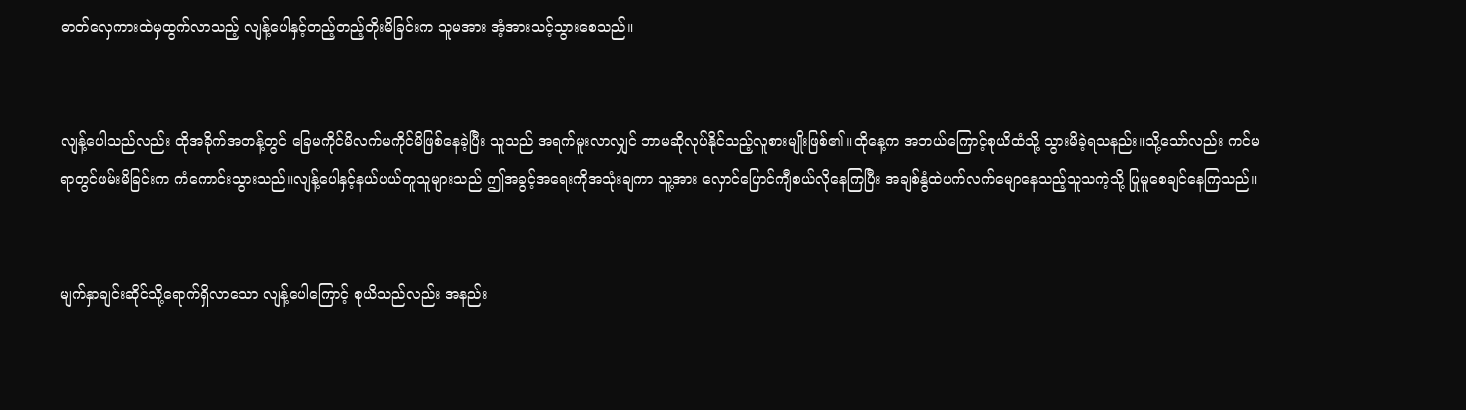ဓာတ်လှေကားထဲမှထွက်လာသည့် လျန့်ပေါနှင့်တည့်တည့်တိုးမိခြင်းက သူမအား အံ့အားသင့်သွားစေသည်။


လျန့်ပေါသည်လည်း ထိုအခိုက်အတန့်တွင် ခြေမကိုင်မိလက်မကိုင်မိဖြစ်နေခဲ့ပြီး သူသည် အရက်မူးလာလျှင် ဘာမဆိုလုပ်နိုင်သည့်လူစားမျိုးဖြစ်၏။ထိုနေ့က အဘယ်ကြောင့်စုယိထံသို့ သွားမိခဲ့ရသနည်း။သို့သော်လည်း ကင်မရာတွင်ဖမ်းမိခြင်းက ကံကောင်းသွားသည်။လျန့်ပေါနှင့်နယ်ပယ်တူသူများသည် ဤအခွင့်အရေးကိုအသုံးချကာ သူ့အား လှောင်ပြောင်ကျီစယ်လိုနေကြပြီး အချစ်နွံထဲပက်လက်မျောနေသည့်သူသကဲ့သို့ ပြုမူစေချင်နေကြသည်။


မျက်နှာချင်းဆိုင်သို့ရောက်ရှိလာသော လျန့်ပေါကြောင့် စုယိသည်လည်း အနည်း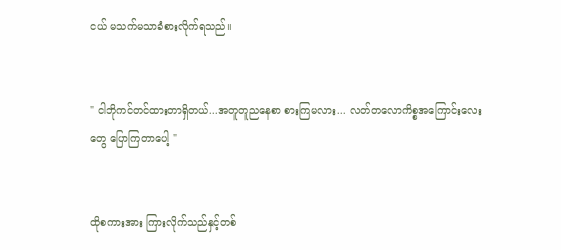ငယ် မသက်မသာခံစားလိုက်ရသည်။


" ငါဘိုကင်တင်ထားတာရှိတယ်...အတူတူညနေစာ စားကြမလား... လတ်တလောကိစ္စအကြောင်းလေးတွေ ပြောကြတာပေါ့ "


ထိုစကားအား ကြားလိုက်သည်နှင့်တစ်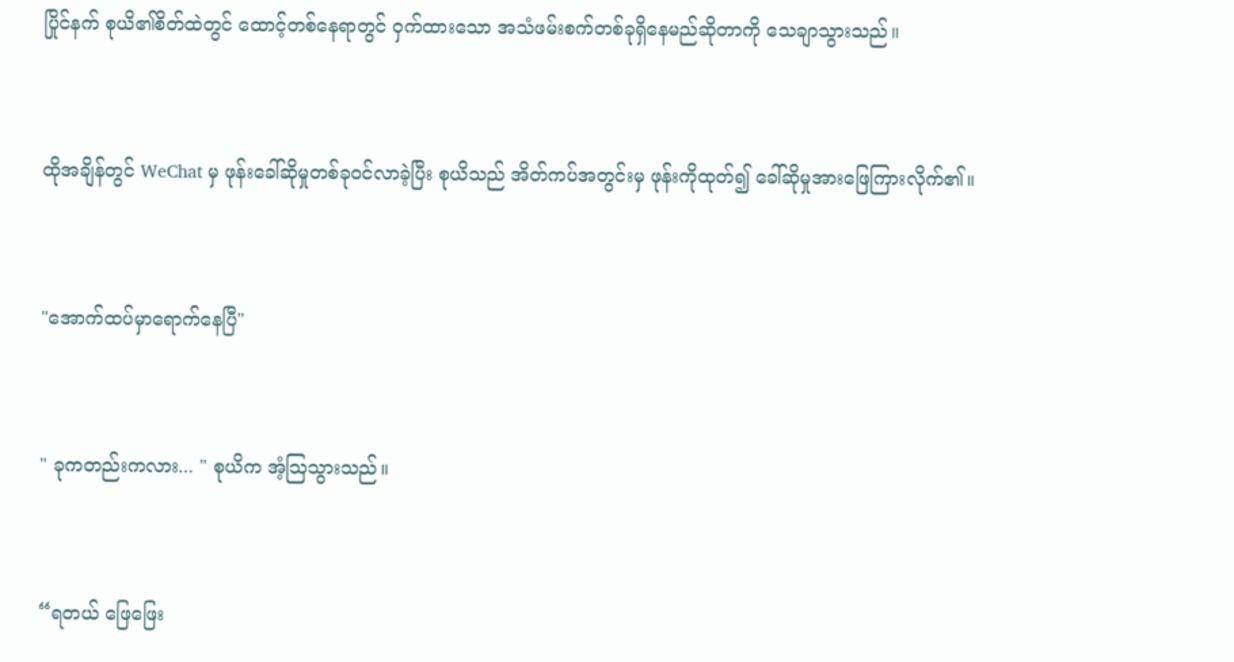ပြိုင်နက် စုယိ၏စိတ်ထဲတွင် ထောင့်တစ်နေရာတွင် ဝှက်ထားသော အသံဖမ်းစက်တစ်ခု‌ရှိနေမည်ဆိုတာကို သေချာသွားသည်။


ထိုအချိန်တွင် WeChat မှ ဖုန်းခေါ်ဆိုမှုတစ်ခုဝင်လာခဲ့ပြီး စုယိသည် အိတ်ကပ်အတွင်းမှ ဖုန်းကိုထုတ်၍ ခေါ်ဆိုမှုအားဖြေကြားလိုက်၏။


"အောက်ထပ်မှာရောက်နေပြီ"


" ခုကတည်းကလား... " စုယိက အံ့ဩသွားသည်။


“ရတယ် ဖြေဖြေး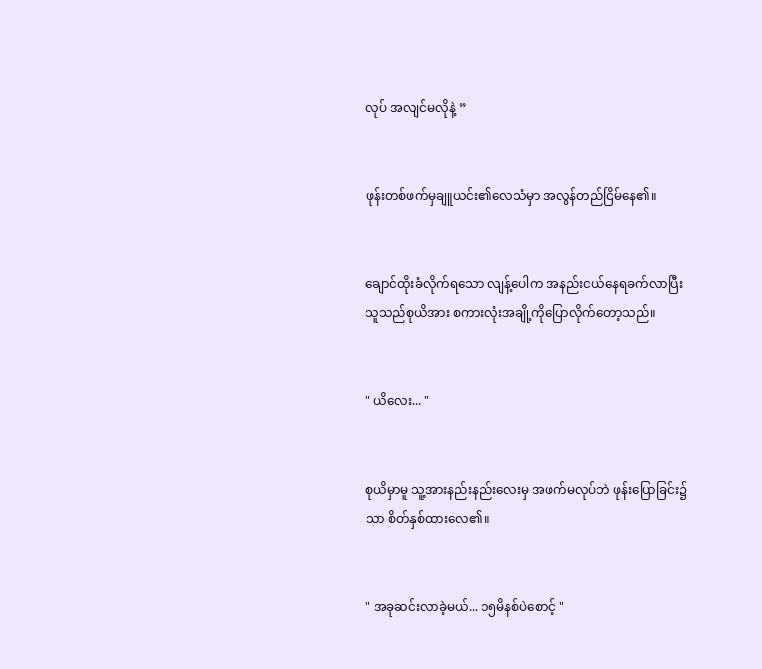လုပ် အလျင်မလိုနဲ့ ”


ဖုန်းတစ်ဖက်မှချူယင်း၏လေသံမှာ အလွန်တည်ငြိမ်နေ၏။


ချောင်ထိုးခံလိုက်ရသော လျန့်ပေါက အနည်းငယ်နေရခက်လာပြီး သူသည်စုယိအား စကားလုံးအချို့ကိုပြောလိုက်တော့သည်။


" ယိလေး... "


စုယိမှာမူ သူ့အားနည်းနည်းလေးမှ အဖက်မလုပ်ဘဲ ဖုန်းပြောခြင်း၌သာ စိတ်နှစ်ထားလေ၏။


" အခုဆင်းလာခဲ့မယ်... ၁၅မိနစ်ပဲစောင့် "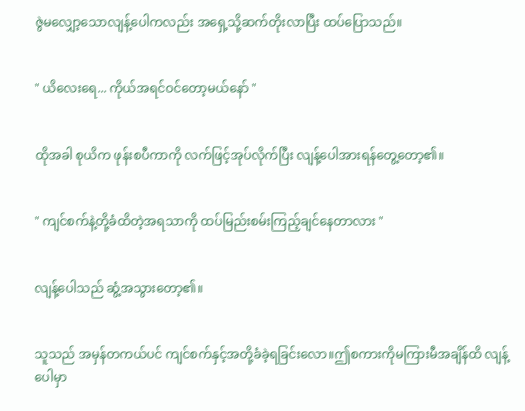ဇွဲမလျှော့သောလျန့်ပေါကလည်း အရှေ့သို့ဆက်တိုးလာပြီး ထပ်ပြောသည်။


" ယိလေးရေ... ကိုယ်အရင်ဝင်တော့မယ်နော် "


ထိုအခါ စုယိက ဖုန်းစပီကာကို လက်ဖြင့်အုပ်လိုက်ပြီး လျန့်ပေါအားရန်တွေ့တော့၏။


" ကျင်စက်နဲ့တို့ခံထိတဲ့အရသာကို ထပ်မြည်းစမ်းကြည့်ချင်နေတာလား "


လျန့်ပေါသည် ဆွံ့အသွားတော့၏။


သူသည် အမှန်တကယ်ပင် ကျင်စက်နှင့်အတို့ခံခဲ့ရခြင်းလော။ဤစကားကိုမကြားမီအချိန်ထိ လျန့်ပေါမှာ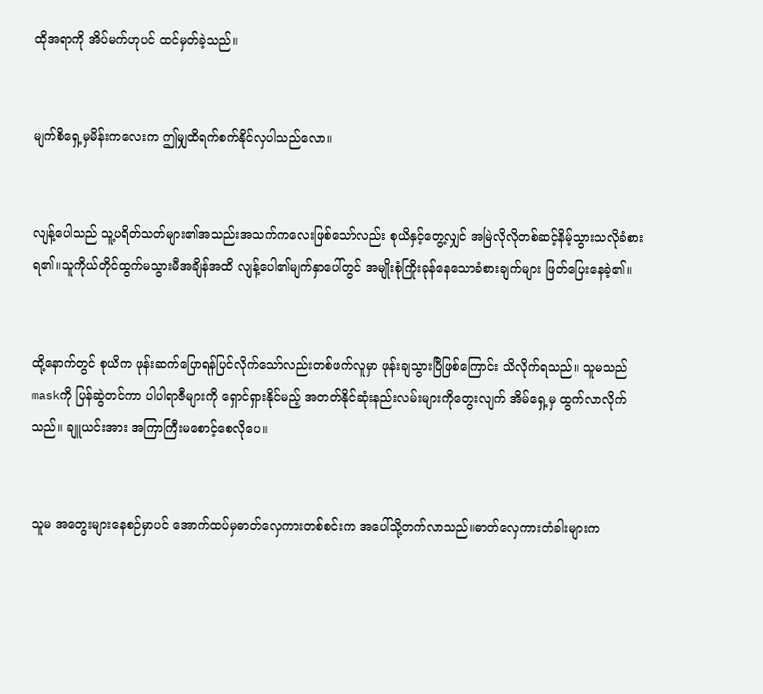ထိုအရာကို အိပ်မက်ဟုပင် ထင်မှတ်ခဲ့သည်။


မျက်စိ‌ရှေ့မှမိန်းကလေးက ဤမျှထိရက်စက်နိုင်လှပါသည်လော။


လျန့်ပေါသည် သူ့ပရိတ်သတ်များ၏အသည်းအသက်ကလေးဖြစ်သော်လည်း စုယိနှင့်တွေ့လျှင် အမြဲလိုလိုတစ်ဆင့်နိမ့်သွားသလိုခံစားရ၏။သူကိုယ်တိုင်ထွက်မသွားမီအချိန်အထိ လျန့်ပေါ၏မျက်နှာပေါ်တွင် အမျိုးစုံကြိုးခုန်နေသောခံစားချက်များ ဖြတ်ပြေးနေခဲ့၏။


ထို့နောက်တွင် စုယိက ဖုန်းဆက်ပြောရန်ပြင်လိုက်သော်လည်းတစ်ဖက်လူမှာ ဖုန်းချသွားပြီဖြစ်ကြောင်း သိလိုက်ရသည်။ သူမသည် maskကို ပြန်ဆွဲတင်ကာ ပါပါရာဇီများကို ရှောင်ရှားနိုင်မည့် အတတ်နိုင်ဆုံးနည်းလမ်းများကိုတွေးလျက် အိမ်ရှေ့မှ ထွက်လာလိုက်သည်။ ချူယင်းအား အကြာကြီးမစောင့်စေလိုပေ။


သူမ အတွေးများနေစဉ်မှာပင် အောက်ထပ်မှဓာတ်လှေကားတစ်စင်းက အပေါ်သို့တက်လာသည်။ဓာတ်‌လှေကားတံခါးများက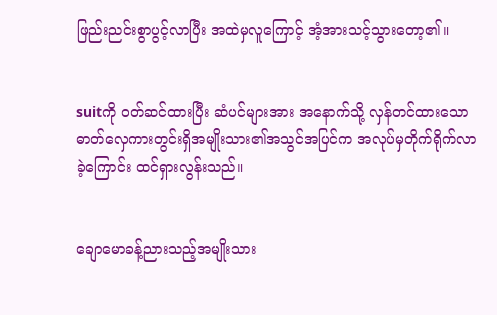ဖြည်းညင်းစွာပွင့်လာပြီး အထဲမှလူကြောင့် အံ့အားသင့်သွားတော့၏။


suitကို ၀တ်ဆင်ထားပြီး ဆံပင်များအား အနောက်သို့ လှန်တင်ထားသောဓာတ်လှေကားတွင်းရှိအမျိုးသား၏အသွင်အပြင်က အလုပ်မှတိုက်ရိုက်လာခဲ့ကြောင်း ထင်ရှားလွန်းသည်။


ချောမောခန့်ညားသည့်အမျိုးသား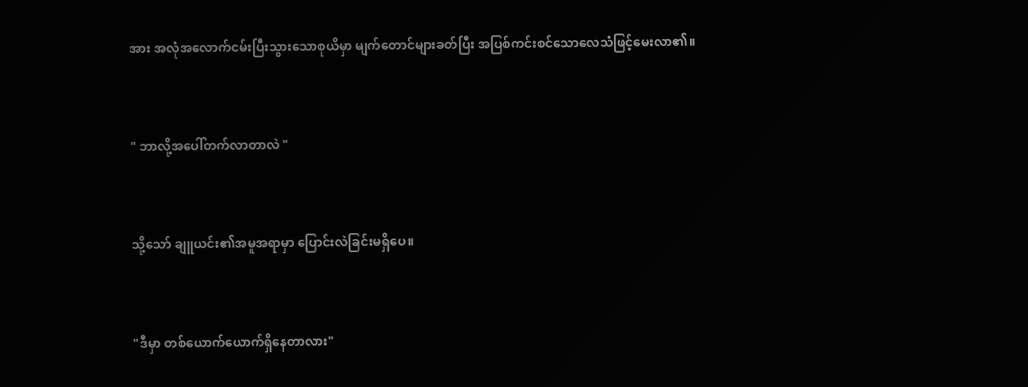အား အလုံအလောက်ငမ်းပြီးသွားသောစုယိမှာ မျက်တောင်များခတ်ပြီး အပြစ်ကင်းစင်သောလေသံဖြင့်မေးလာ၏။


" ဘာလို့အပေါ်တက်လာတာလဲ "


သို့သော် ချူယင်း၏အမူအရာမှာ ပြောင်းလဲခြင်းမရှိပေ။


"ဒီမှာ တစ်ယောက်ယောက်ရှိနေတာလား"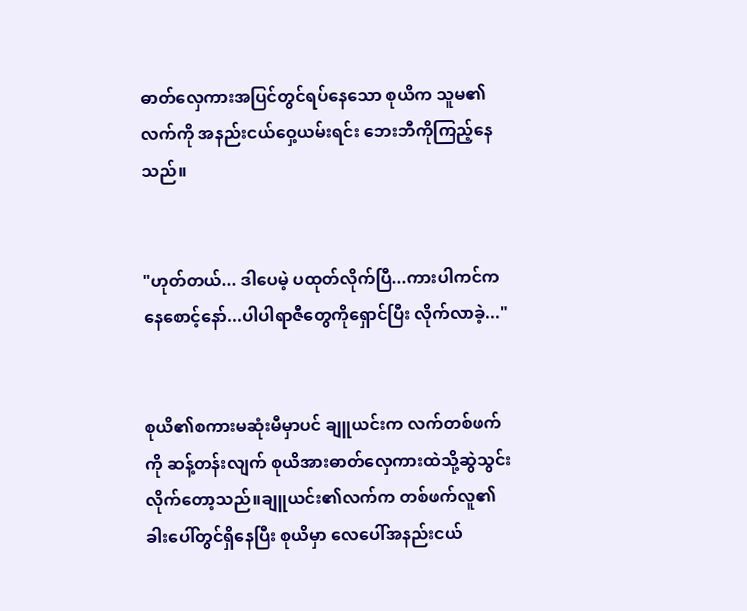ဓာတ်လှေကားအပြင်တွင်ရပ်နေသော စုယိက သူမ၏လက်ကို အနည်းငယ်ဝှေ့ယမ်းရင်း ဘေးဘီကိုကြည့်နေသည်။


"ဟုတ်တယ်... ဒါပေမဲ့ ပထုတ်လိုက်ပြီ...ကားပါကင်ကနေစောင့်နော်...ပါပါရာဇီတွေကိုရှောင်ပြီး လိုက်လာခဲ့..."


စုယိ၏စကားမဆုံးမီမှာပင် ချူယင်းက လက်တစ်ဖက်ကို ဆန့်တန်းလျက် စုယိအားဓာတ်လှေကားထဲသို့ဆွဲသွင်းလိုက်တော့သည်။ချူယင်း၏လက်က တစ်ဖက်လူ၏ခါးပေါ်တွင်ရှိနေပြီး စုယိမှာ လေပေါ်အနည်းငယ်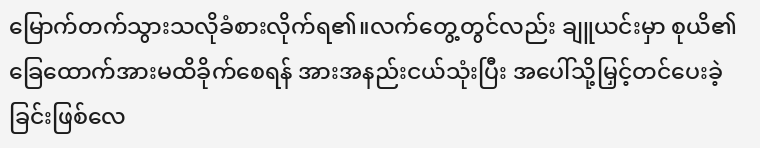မြောက်တက်သွားသလိုခံစားလိုက်ရ၏။လက်တွေ့တွင်လည်း ချူယင်းမှာ စုယိ၏ခြေထောက်အားမထိခိုက်စေရန် အားအနည်းငယ်သုံးပြီး အပေါ်သို့မြှင့်တင်ပေးခဲ့ခြင်းဖြစ်လေ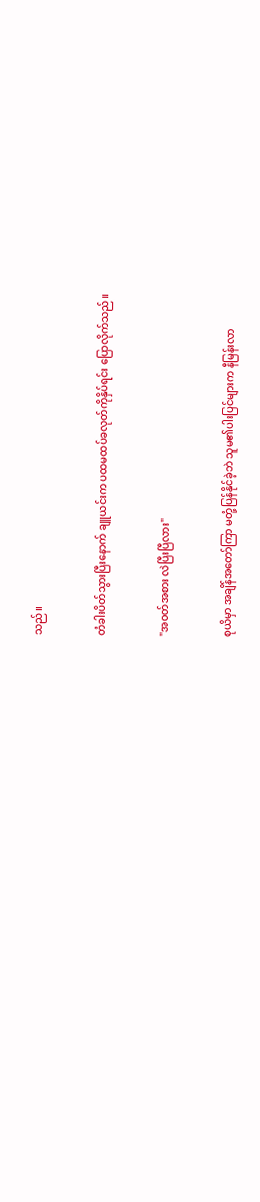သည်။


တံခါးပိတ်သွားပြီးနောက် ချူယင်းက ပထမထပ်ခလုတ်ကိုနှိပ်ရင်း ပြောလိုက်သည်။


"အဝတ်အစား လဲပြီးပြီလား"


စုယိမှာ အချိန်အ‌တော်ကြာ မတုံ့ပြန်နိုင်ခဲ့ဘဲ သူမ၏ပါးပြင်များက နီမြန်းလာ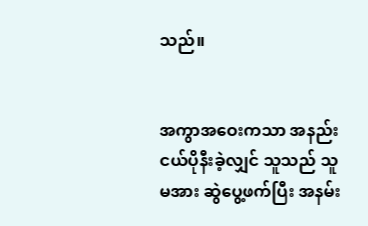သည်။


အကွာအဝေးကသာ အနည်းငယ်ပိုနီးခဲ့လျှင် သူသည် သူမအား ဆွဲပွေ့ဖက်ပြီး အနမ်း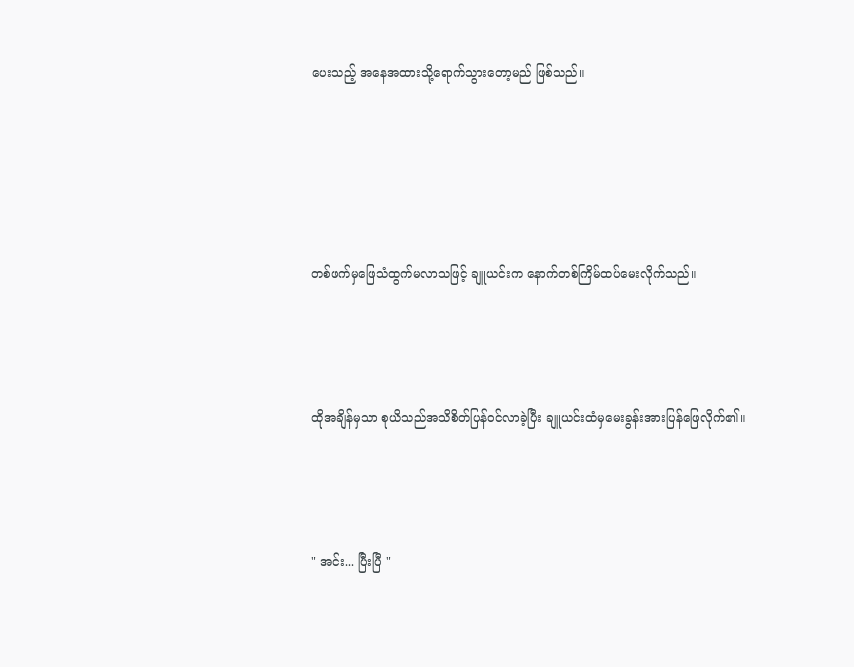ပေးသည့် အနေအထားသို့ရောက်သွားတော့မည် ဖြစ်သည်။






တစ်ဖက်မှဖြေသံထွက်မလာသဖြင့် ချူယင်းက နောက်တစ်ကြိမ်ထပ်မေးလိုက်သည်။




ထိုအချိန်မှသာ စုယိသည်အသိစိတ်ပြန်ဝင်လာခဲ့ပြီး ချူယင်းထံမှမေးခွန်းအားပြန်ဖြေလိုက်၏။




" အင်း... ပြီးပြီ "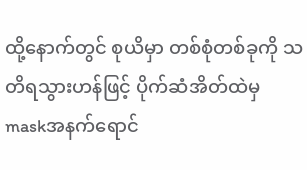ထို့နောက်တွင် စုယိမှာ တစ်စုံတစ်ခုကို သတိရသွားဟန်ဖြင့် ပိုက်ဆံအိတ်ထဲမှ maskအနက်ရောင်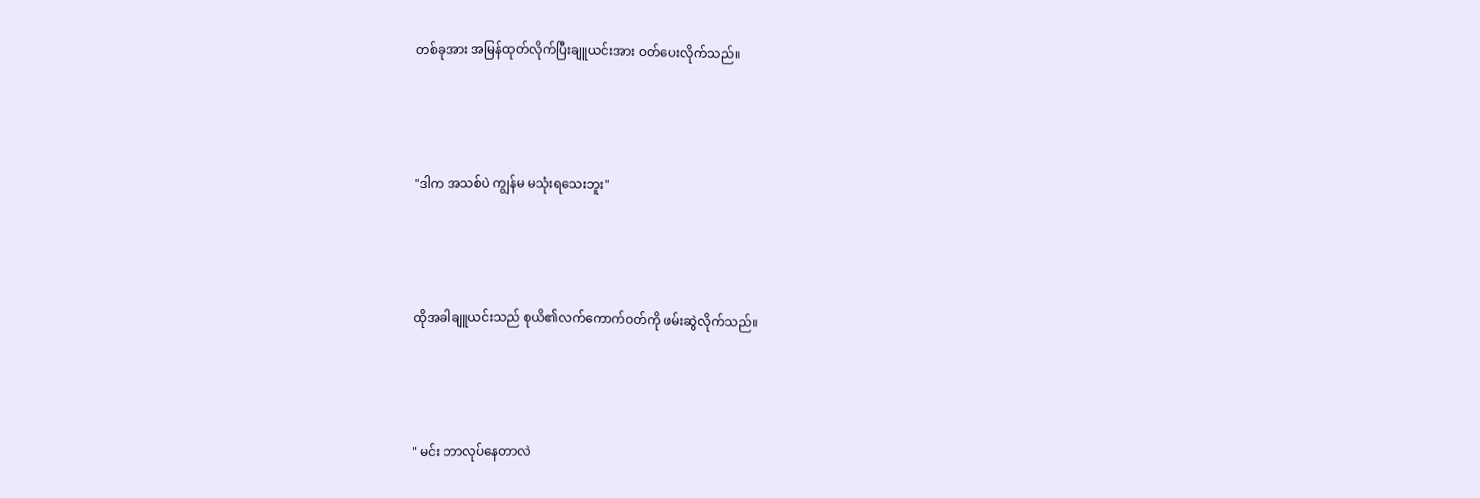တစ်ခုအား အမြန်ထုတ်လိုက်ပြီးချူယင်းအား ဝတ်ပေးလိုက်သည်။




"ဒါက အသစ်ပဲ ကျွန်မ မသုံးရသေးဘူး"




ထိုအခါချူယင်းသည် စုယိ၏လက်ကောက်ဝတ်ကို ဖမ်းဆွဲလိုက်သည်။




" မင်း ဘာလုပ်နေတာလဲ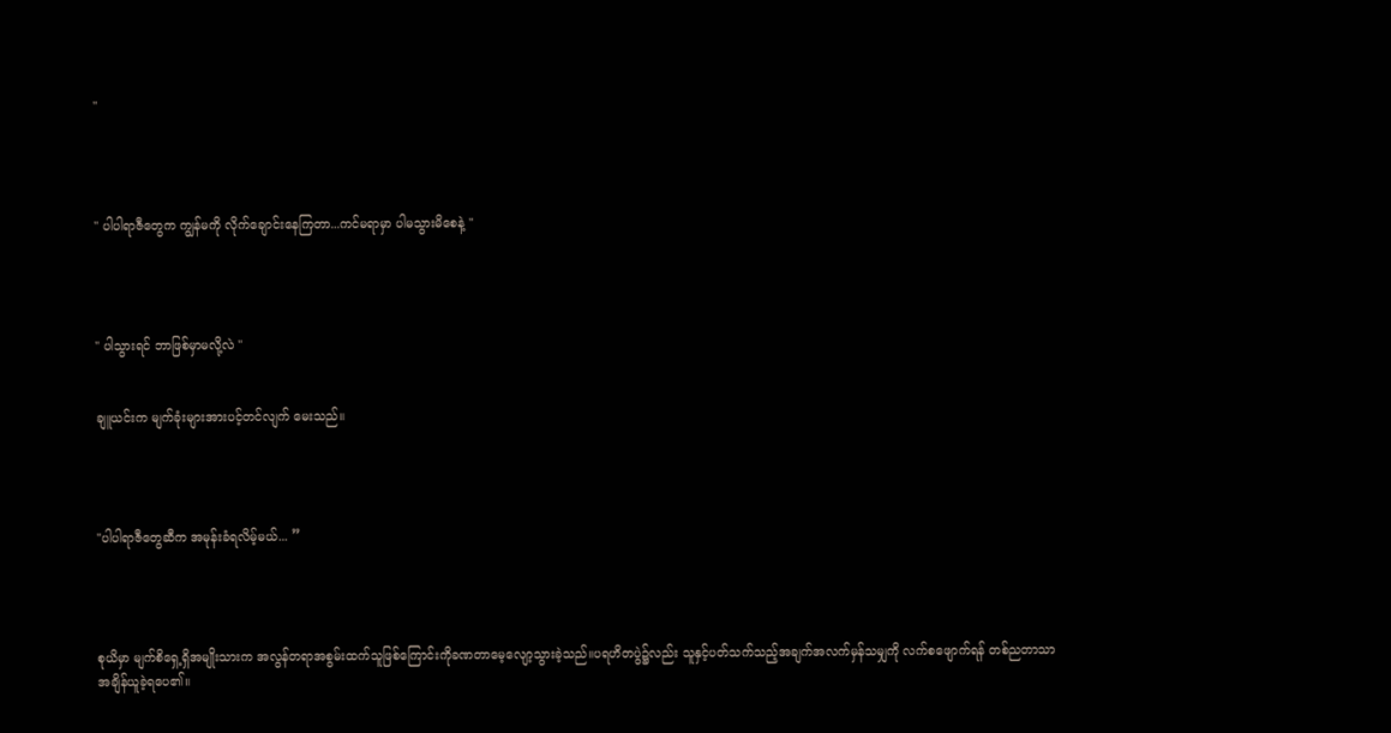"




" ပါပါရာဇီတွေက ကျွန်မကို လိုက်ချောင်းနေကြတာ...ကင်မရာမှာ ပါမသွားမိစေနဲ့ "




" ပါသွားရင် ဘာဖြစ်မှာမလို့လဲ "


ချူယင်းက မျက်ခုံးများအားပင့်တင်လျက် မေးသည်။




"ပါပါရာဇီတွေဆီက အမုန်းခံရလိမ့်မယ်... ”




စုယိမှာ မျက်စိရှေ့ရှိအမျိုးသားက အလွန်တရာအစွမ်းထက်သူဖြစ်ကြောင်းကိုခဏတာမေ့လျော့သွားခဲ့သည်။ပရဟိတပွဲ၌လည်း သူနှင့်ပတ်သက်သည့်အချက်အလက်မှန်သမျှကို လက်စဖျောက်ရန် တစ်ညတာသာ အချိန်ယူခဲ့ရပေ၏။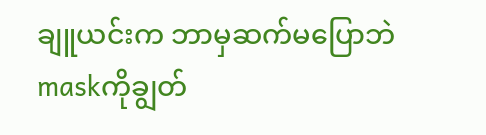ချူယင်းက ဘာမှဆက်မပြောဘဲ maskကိုချွတ်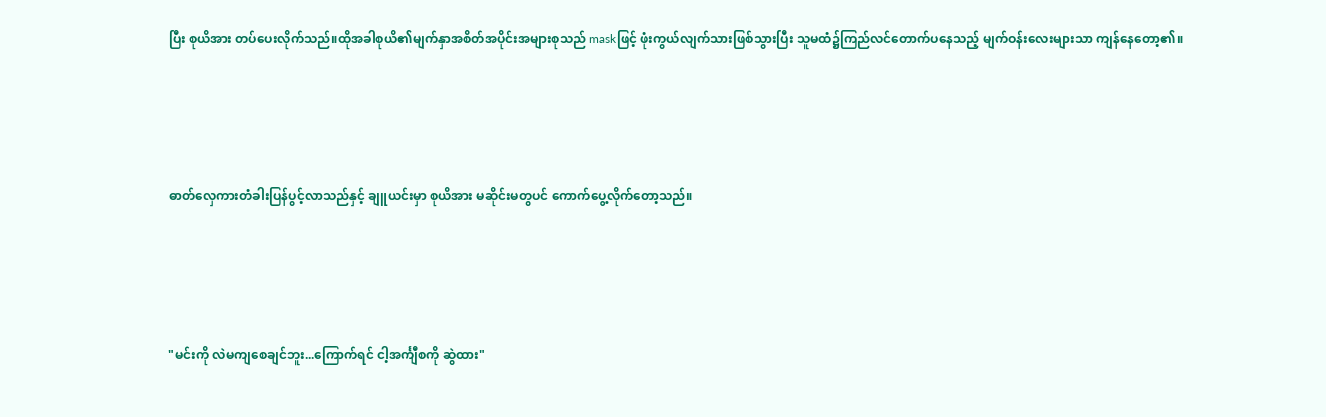ပြီး စုယိအား တပ်ပေးလိုက်သည်။ထိုအခါစုယိ၏မျက်နှာအစိတ်အပိုင်းအများစုသည် maskဖြင့် ဖုံးကွယ်လျက်သားဖြစ်သွားပြီး သူမထံ၌ကြည်လင်တောက်ပနေသည့် မျက်ဝန်းလေးများသာ ကျန်နေတော့၏။




ဓာတ်လှေကားတံခါးပြန်ပွင့်လာသည်နှင့် ချူယင်းမှာ စုယိအား မဆိုင်းမတွပင် ကောက်ပွေ့လိုက်တော့သည်။




"မင်းကို လဲမကျစေချင်ဘူး...ကြောက်ရင် ငါ့အင်္ကျီစကို ဆွဲထား"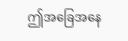ဤအခြေအနေ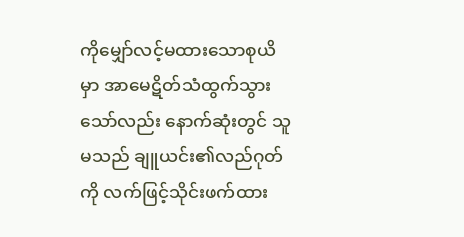ကိုမျှော်လင့်မထားသောစုယိမှာ အာမေဋိတ်သံထွက်သွားသော်လည်း နောက်ဆုံးတွင် သူမသည် ချူယင်း၏လည်ဂုတ်ကို လက်ဖြင့်သိုင်းဖက်ထား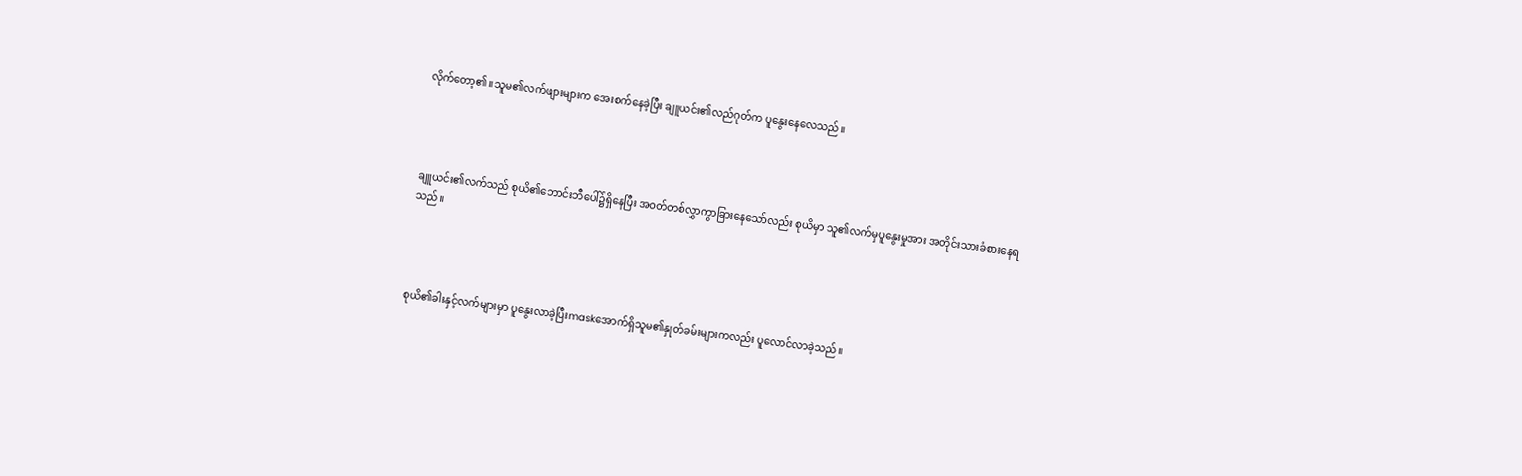လိုက်တော့၏။သူမ၏လက်ဖျားများက အေးစက်နေခဲ့ပြီး ချူယင်း၏လည်ဂုတ်က ပူနွေးနေလေသည်။




ချူယင်း၏လက်သည် စုယိ၏ဘောင်းဘီပေါ်၌ရှိနေပြီး အဝတ်တစ်လွှာကွာခြားနေသော်လည်း စုယိမှာ သူ၏လက်မှပူနွေးမှုအား အတိုင်းသားခံစားနေရသည်။




စုယိ၏ခါးနှင့်လက်များမှာ ပူနွေးလာခဲ့ပြီးmaskအောက်ရှိသူမ၏နှုတ်ခမ်းများကလည်း ပူလောင်လာခဲ့သည်။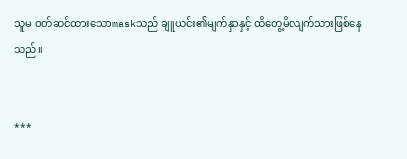သူမ ဝတ်ဆင်ထားသောmaskသည် ချူယင်း၏မျက်နှာနှင့် ထိတွေ့မိလျက်သားဖြစ်နေသည်။


***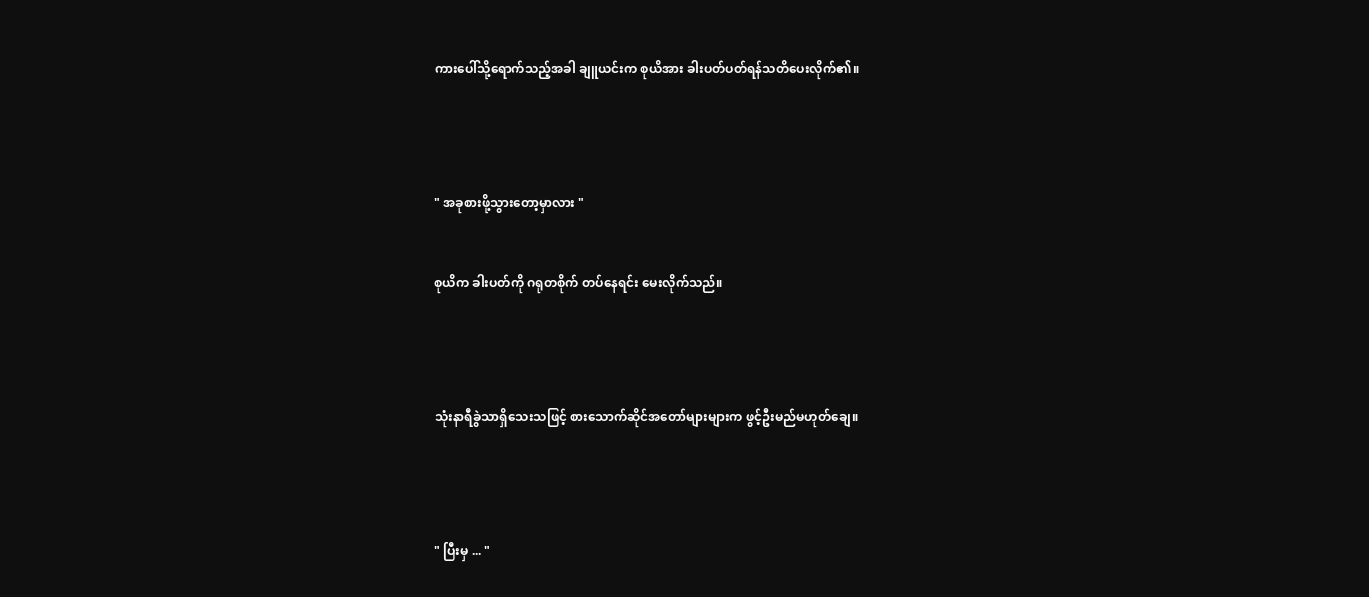ကားပေါ်သို့ရောက်သည့်အခါ ချူယင်းက စုယိအား ခါးပတ်ပတ်ရန်သတိပေးလိုက်၏။




" အခုစားဖို့သွားတော့မှာလား "


စုယိက ခါးပတ်ကို ဂရုတစိုက် တပ်နေရင်း မေးလိုက်သည်။




သုံးနာရီခွဲသာရှိသေးသဖြင့် စားသောက်ဆိုင်အတော်များများက ဖွင့်ဦးမည်မဟုတ်ချေ။




" ပြီးမှ ... "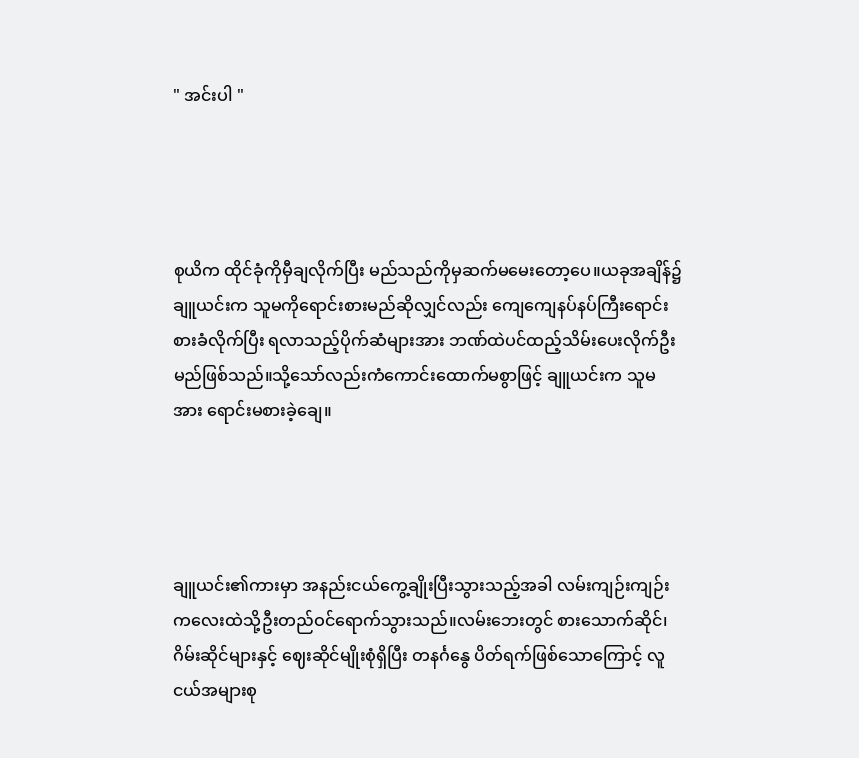" အင်းပါ "




စုယိက ထိုင်ခုံကိုမှီချလိုက်ပြီး မည်သည်ကိုမှဆက်မမေးတော့ပေ။ယခုအချိန်၌ ချူယင်းက သူမကိုရောင်းစားမည်ဆိုလျှင်လည်း ကျေကျေနပ်နပ်ကြီးရောင်းစားခံလိုက်ပြီး ရလာသည့်ပိုက်ဆံများအား ဘဏ်ထဲပင်ထည့်သိမ်းပေးလိုက်ဦးမည်ဖြစ်သည်။သို့သော်လည်းကံကောင်း‌ထောက်မစွာဖြင့် ချူယင်းက သူမအား ရောင်းမစားခဲ့ချေ။




ချူယင်း၏ကားမှာ အနည်းငယ်ကွေ့ချိုးပြီးသွားသည့်အခါ လမ်း‌ကျဉ်းကျဉ်းကလေးထဲသို့ဦးတည်ဝင်ရောက်သွားသည်။လမ်းဘေးတွင် စားသောက်ဆိုင်၊ ဂိမ်းဆိုင်များနှင့် ဈေးဆိုင်မျိုးစုံရှိပြီး တနင်္ဂနွေ ပိတ်ရက်ဖြစ်သောကြောင့် လူငယ်အများစု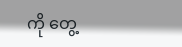ကို တွေ့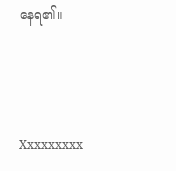နေရ၏။



Xxxxxxxxx